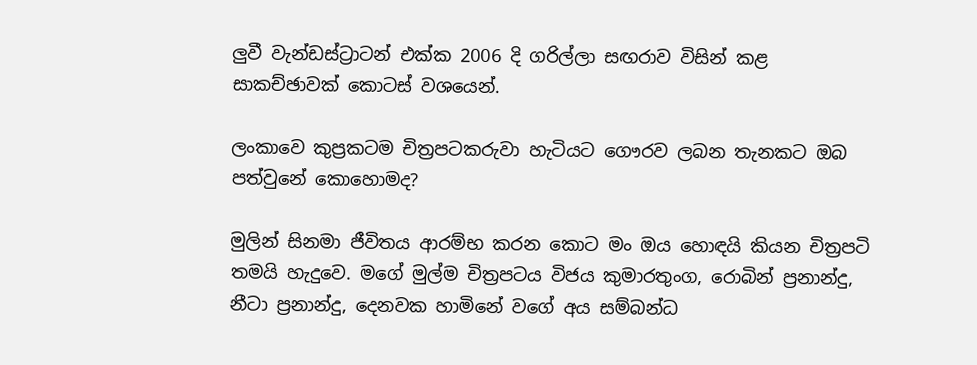ලුවී වැන්ඩස්ට්‍රාටන් එක්ක 2006 දි ගරිල්ලා සඟරාව විසින් කළ සාකච්ඡාවක් කොටස් වශයෙන්.

ලංකාවෙ කුප්‍රකටම චිත්‍රපටකරුවා හැටියට ගෞරව ලබන තැනකට ඔබ පත්වුනේ කොහොමද?

මුලින් සිනමා ජීවිතය ආරම්භ කරන කොට මං ඔය හොඳයි කියන චිත්‍රපටි තමයි හැදුවෙ. මගේ මුල්ම චිත්‍රපටය විජය කුමාරතුංග, රොබින් ප්‍රනාන්දු, නීටා ප්‍රනාන්දු, දෙනවක හාමිනේ වගේ අය සම්බන්ධ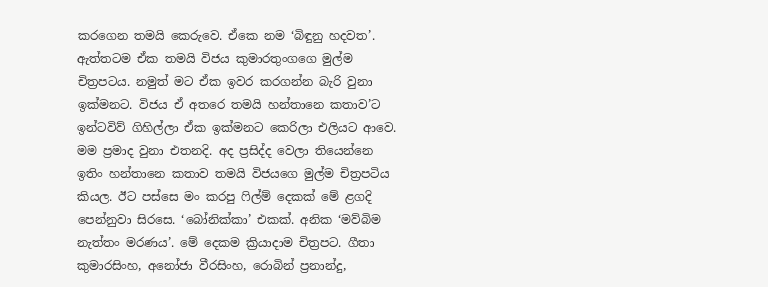කරගෙන තමයි කෙරුවෙ. ඒකෙ නම ‘බිඳුනු හදවත’. ඇත්තටම ඒක තමයි විජය කුමාරතුංගගෙ මුල්ම චිත්‍රපටය. නමුත් මට ඒක ඉවර කරගන්න බැරි වුනා ඉක්මනට. විජය ඒ අතරෙ තමයි හන්තානෙ කතාව’ට ඉන්ටවිව් ගිහිල්ලා ඒක ඉක්මනට කෙරිලා එලියට ආවෙ. මම ප්‍රමාද වුනා එතනදි. අද ප්‍රසිද්ද වෙලා තියෙන්නෙ ඉතිං හන්තානෙ කතාව තමයි විජයගෙ මුල්ම චිත්‍රපටිය කියල. ඊට පස්සෙ මං කරපු ෆිල්ම් දෙකක් මේ ළගදි පෙන්නුවා සිරසෙ. ‘බෝනික්කා’ එකක්. අනික ‘මව්බිම නැත්තං මරණය’. මේ දෙකම ක්‍රියාදාම චිත්‍රපට. ගීතා කුමාරසිංහ, අනෝජා වීරසිංහ, රොබින් ප්‍රනාන්දු,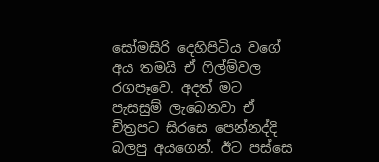සෝමසිරි දෙහිපිටිය වගේ අය තමයි ඒ ෆිල්ම්වල රගපෑවෙ. අදත් මට පැසසුම් ලැබෙනවා ඒ චිත්‍රපට සිරසෙ පෙන්නද්දි බලපු අයගෙන්. ඊට පස්සෙ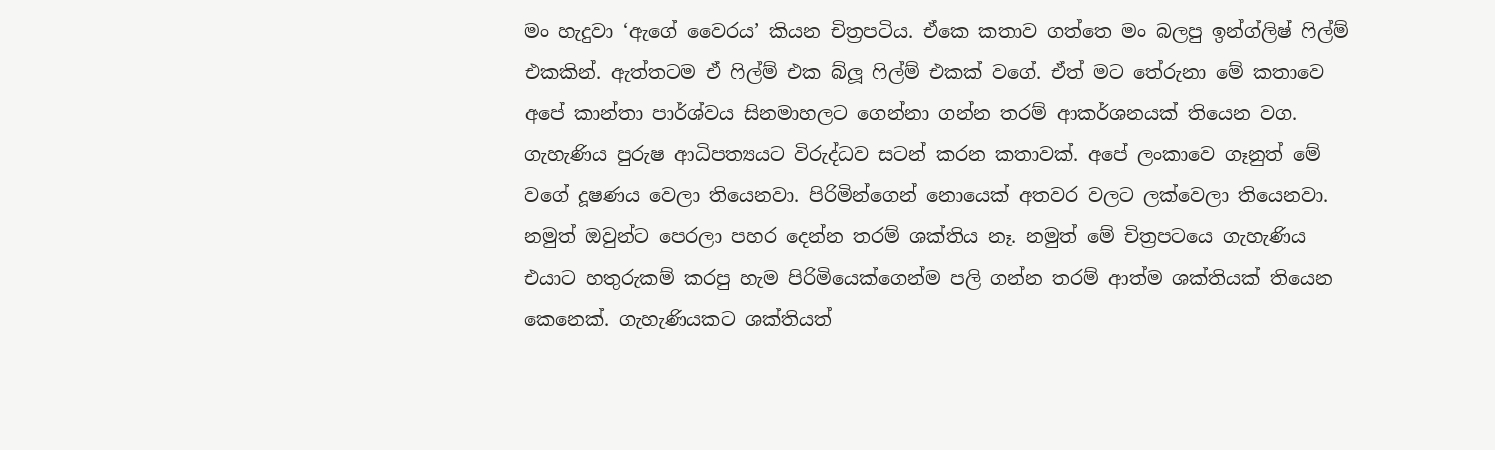මං හැදුවා ‘ඇගේ වෛරය’ කියන චිත්‍රපටිය. ඒකෙ කතාව ගත්තෙ මං බලපු ඉන්ග්ලිෂ් ෆිල්ම් එකකින්. ඇත්තටම ඒ ෆිල්ම් එක බ්ලූ ෆිල්ම් එකක් වගේ. ඒත් මට තේරුනා මේ කතාවෙ අපේ කාන්තා පාර්ශ්වය සිනමාහලට ගෙන්නා ගන්න තරම් ආකර්ශනයක් තියෙන වග. ගැහැණිය පුරුෂ ආධිපත්‍යයට විරුද්ධව සටන් කරන කතාවක්. අපේ ලංකාවෙ ගෑනුත් මේ වගේ දූෂණය වෙලා තියෙනවා. පිරිමින්ගෙන් නොයෙක් අතවර වලට ලක්වෙලා තියෙනවා. නමුත් ඔවුන්ට පෙරලා පහර දෙන්න තරම් ශක්තිය නෑ. නමුත් මේ චිත්‍රපටයෙ ගැහැණිය එයාට හතුරුකම් කරපු හැම පිරිමියෙක්ගෙන්ම පලි ගන්න තරම් ආත්ම ශක්තියක් තියෙන කෙනෙක්. ගැහැණියකට ශක්තියත්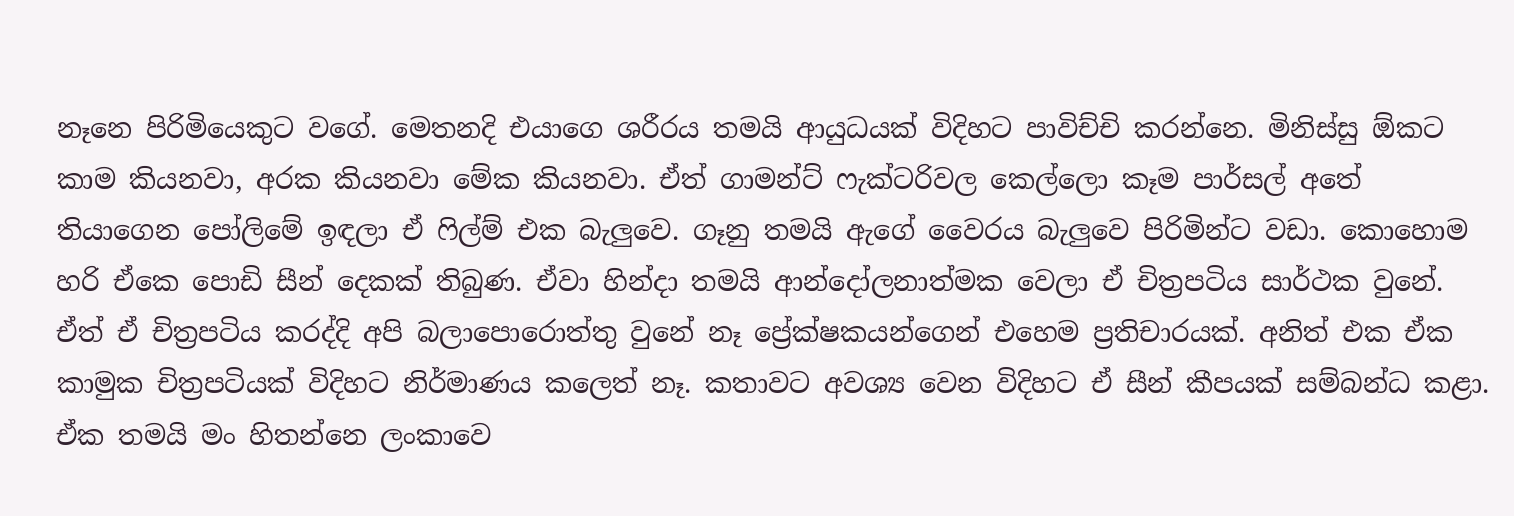නෑනෙ පිරිමියෙකුට වගේ. මෙතනදි එයාගෙ ශරීරය තමයි ආයුධයක් විදිහට පාවිච්චි කරන්නෙ. මිනිස්සු ඕකට කාම කියනවා, අරක කියනවා මේක කියනවා. ඒත් ගාමන්ට් ෆැක්ටරිවල කෙල්ලො කෑම පාර්සල් අතේ තියාගෙන පෝලිමේ ඉඳලා ඒ ෆිල්ම් එක බැලුවෙ. ගෑනු තමයි ඇගේ වෛරය බැලුවෙ පිරිමින්ට වඩා. කොහොම හරි ඒකෙ පොඩි සීන් දෙකක් තිබුණ. ඒවා හින්දා තමයි ආන්දෝලනාත්මක වෙලා ඒ චිත්‍රපටිය සාර්ථක වුනේ. ඒත් ඒ චිත්‍රපටිය කරද්දි අපි බලාපොරොත්තු වුනේ නෑ ප්‍රේක්ෂකයන්ගෙන් එහෙම ප්‍රතිචාරයක්. අනිත් එක ඒක කාමුක චිත්‍රපටියක් විදිහට නිර්මාණය කලෙත් නෑ. කතාවට අවශ්‍ය වෙන විදිහට ඒ සීන් කීපයක් සම්බන්ධ කළා. ඒක තමයි මං හිතන්නෙ ලංකාවෙ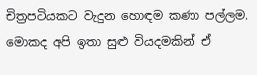චිත්‍රපටියකට වැදුන හොඳම කණා පල්ලම. මොකද අපි ඉතා සුළු වියදමකින් ඒ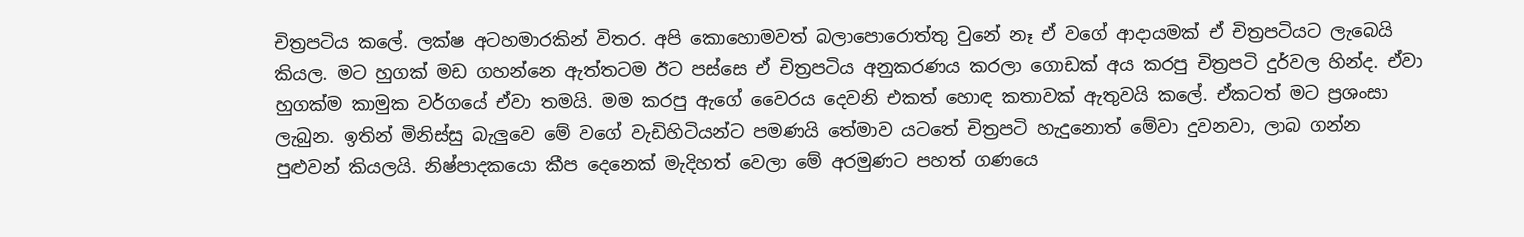චිත්‍රපටිය කලේ. ලක්ෂ අටහමාරකින් විතර. අපි කොහොමවත් බලාපොරොත්තු වුනේ නෑ ඒ වගේ ආදායමක් ඒ චිත්‍රපටියට ලැබෙයි කියල. මට හුගක් මඩ ගහන්නෙ ඇත්තටම ඊට පස්සෙ ඒ චිත්‍රපටිය අනුකරණය කරලා ගොඩක් අය කරපු චිත්‍රපටි දුර්වල හින්ද. ඒවා හුගක්ම කාමුක වර්ගයේ ඒවා තමයි. මම කරපු ඇගේ වෛරය දෙවනි එකත් හොඳ කතාවක් ඇතුවයි කලේ. ඒකටත් මට ප්‍රශංසා ලැබුන. ඉතින් මිනිස්සු බැලුවෙ මේ වගේ වැඩිහිටියන්ට පමණයි තේමාව යටතේ චිත්‍රපටි හැදුනොත් මේවා දුවනවා, ලාබ ගන්න පුළුවන් කියලයි. නිෂ්පාදකයො කීප දෙනෙක් මැදිහත් වෙලා මේ අරමුණට පහත් ගණයෙ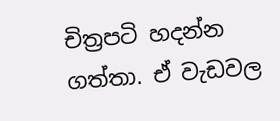චිත්‍රපටි හදන්න ගත්තා. ඒ වැඩවල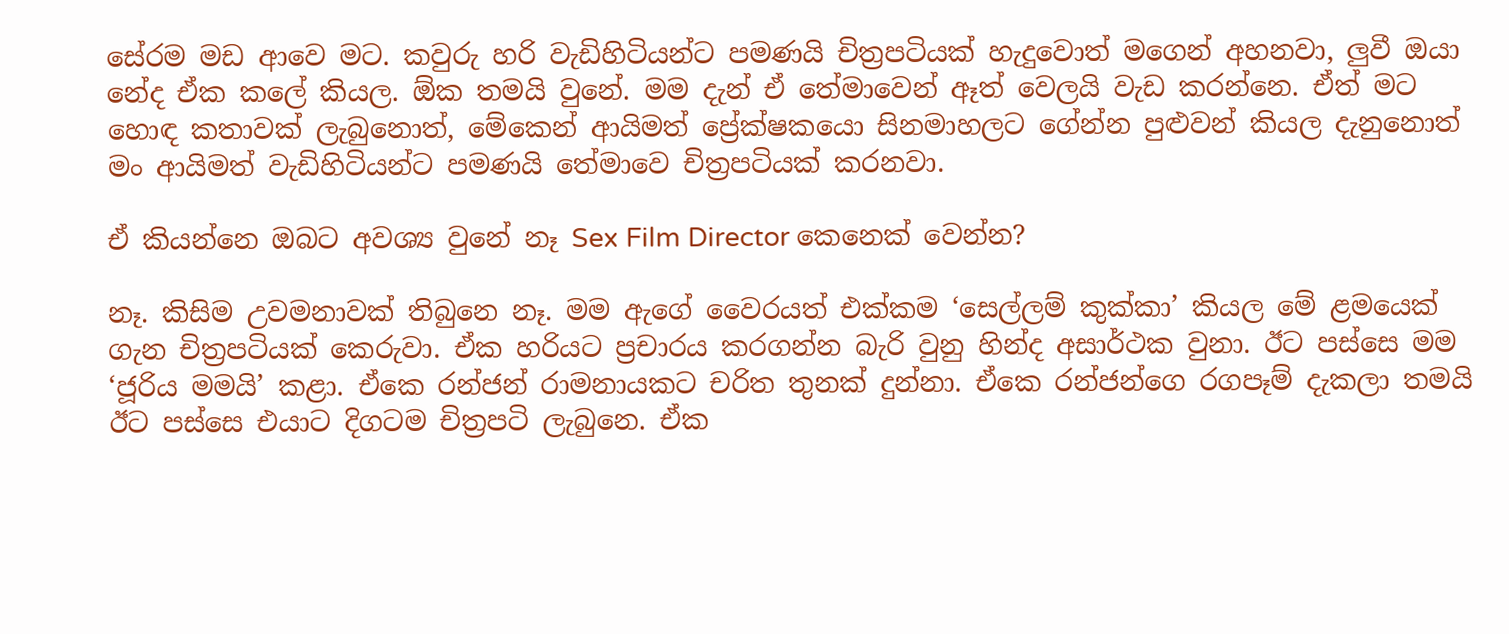සේරම මඩ ආවෙ මට. කවුරු හරි වැඩිහිටියන්ට පමණයි චිත්‍රපටියක් හැදුවොත් මගෙන් අහනවා, ලුවී ඔයා නේද ඒක කලේ කියල. ඕක තමයි වුනේ. මම දැන් ඒ තේමාවෙන් ඈත් වෙලයි වැඩ කරන්නෙ. ඒත් මට හොඳ කතාවක් ලැබුනොත්, මේකෙන් ආයිමත් ප්‍රේක්ෂකයො සිනමාහලට ගේන්න පුළුවන් කියල දැනුනොත් මං ආයිමත් වැඩිහිටියන්ට පමණයි තේමාවෙ චිත්‍රපටියක් කරනවා.

ඒ කියන්නෙ ඔබට අවශ්‍ය වුනේ නෑ Sex Film Director කෙනෙක් වෙන්න?

නෑ. කිසිම උවමනාවක් තිබුනෙ නෑ. මම ඇගේ වෛරයත් එක්කම ‘සෙල්ලම් කුක්කා’ කියල මේ ළමයෙක් ගැන චිත්‍රපටියක් කෙරුවා. ඒක හරියට ප්‍රචාරය කරගන්න බැරි වුනු හින්ද අසාර්ථක වුනා. ඊට පස්සෙ මම ‘ජූරිය මමයි’ කළා. ඒකෙ රන්ජන් රාමනායකට චරිත තුනක් දුන්නා. ඒකෙ රන්ජන්ගෙ රගපෑම් දැකලා තමයි ඊට පස්සෙ එයාට දිගටම චිත්‍රපටි ලැබුනෙ. ඒක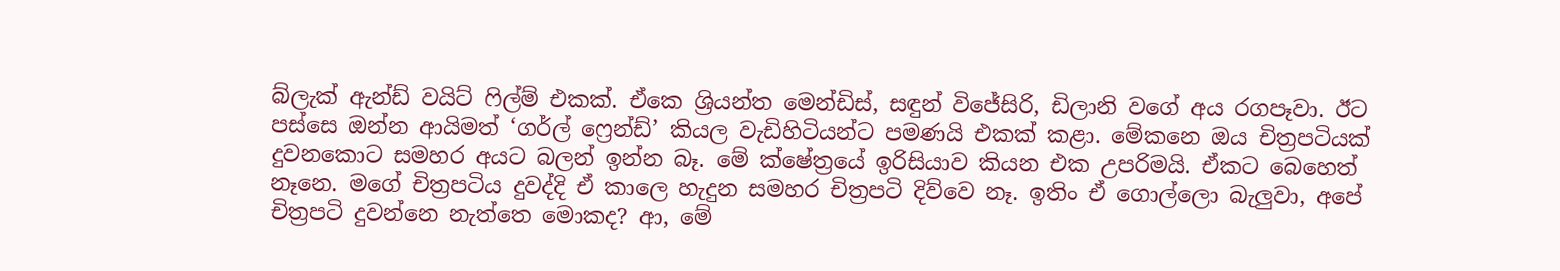බ්ලැක් ඇන්ඩ් වයිට් ෆිල්ම් එකක්. ඒකෙ ශ්‍රියන්ත මෙන්ඩිස්, සඳුන් විජේසිරි, ඩිලානි වගේ අය රගපෑවා. ඊට පස්සෙ ඔන්න ආයිමත් ‘ගර්ල් ෆ්‍රෙන්ඩ්’ කියල වැඩිහිටියන්ට පමණයි එකක් කළා. මේකනෙ ඔය චිත්‍රපටියක් දුවනකොට සමහර අයට බලන් ඉන්න බෑ. මේ ක්ෂේත්‍රයේ ඉරිසියාව කියන එක උපරිමයි. ඒකට බෙහෙත් නෑනෙ. මගේ චිත්‍රපටිය දුවද්දි ඒ කාලෙ හැදුන සමහර චිත්‍රපටි දිව්වෙ නෑ. ඉතිං ඒ ගොල්ලො බැලුවා, අපේ චිත්‍රපටි දුවන්නෙ නැත්තෙ මොකද? ආ, මේ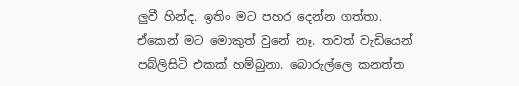ලුවී හින්ද. ඉතිං මට පහර දෙන්න ගත්තා. ඒකෙන් මට මොකුත් වුනේ නෑ. තවත් වැඩියෙන් පබ්ලිසිටි එකක් හම්බුනා. බොරුල්ලෙ කනත්ත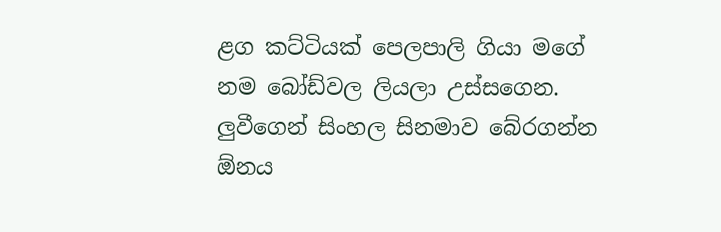ළග කට්ටියක් පෙලපාලි ගියා මගේ නම බෝඩ්වල ලියලා උස්සගෙන. ලුවීගෙන් සිංහල සිනමාව බේරගන්න ඕනය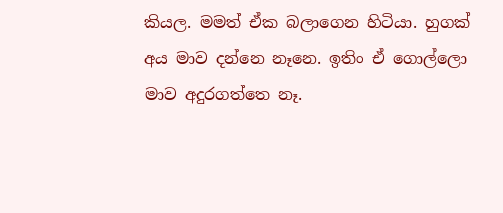කියල. මමත් ඒක බලාගෙන හිටියා. හුගක් අය මාව දන්නෙ නෑනෙ. ඉතිං ඒ ගොල්ලො මාව අදුරගත්තෙ නෑ.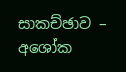සාකච්ඡාව – අශෝක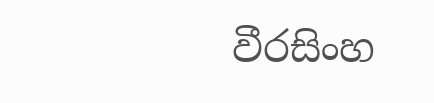වීරසිංහ